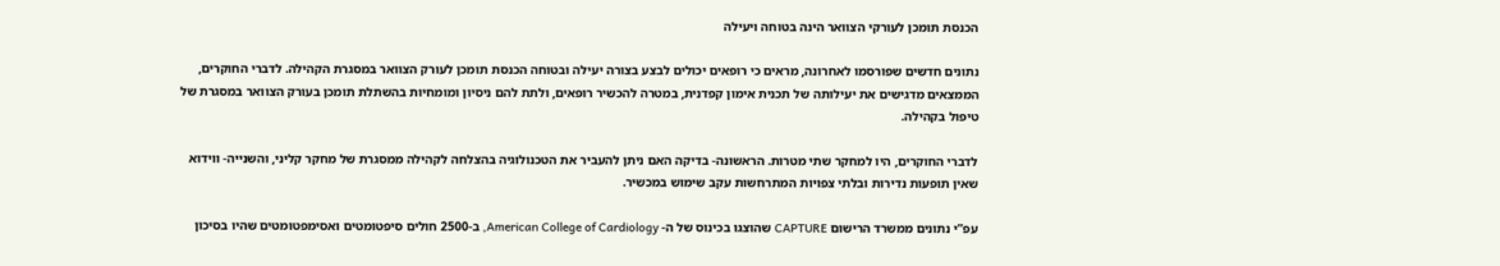הכנסת תומכן לעורקי הצוואר הינה בטוחה ויעילה

נתונים חדשים שפורסמו לאחרונה, מראים כי רופאים יכולים לבצע בצורה יעילה ובטוחה הכנסת תומכן לעורק הצוואר במסגרת הקהילה. לדברי החוקרים, הממצאים מדגישים את יעילותה של תכנית אימון קפדנית, במטרה להכשיר רופאים, ולתת להם ניסיון ומומחיות בהשתלת תומכן בעורק הצוואר במסגרת של טיפול בקהילה.

לדברי החוקרים, היו למחקר שתי מטרות. הראשונה- בדיקה האם ניתן להעביר את הטכנולוגיה בהצלחה לקהילה ממסגרת של מחקר קליני, והשנייה- ווידוא שאין תופעות נדירות ובלתי צפויות המתרחשות עקב שימוש במכשיר.

עפ”י נתונים ממשרד הרישום CAPTURE שהוצגו בכינוס של ה- American College of Cardiology, ב-2500 חולים סיפטומטים ואסימפטומטים שהיו בסיכון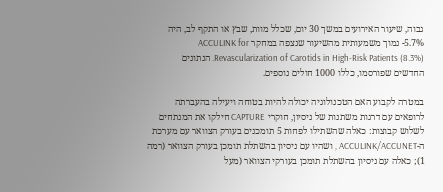גבוה, שיעור האירועים במשך 30 יום, שכלל מוות, שבץ או התקף לב, היה 5.7%- נמוך משמעותית מהשיעור שנצפה במחקר ACCULINK for Revascularization of Carotids in High-Risk Patients (8.3%). הנתונים החדשים שפורסמו, כללו 1000 חולים נוספים.

במטרה לקבוע האם הטכנולוגיה יכולה להיות בטוחה ויעילה בהעברתה לרופאים עם דרגות משתנות של ניסיון, חוקרי CAPTURE חילקו את המנתחים לשלוש קבוצות: כאלה שהשתילו לפחות 5 תומכנים בעורק הצוואר עם מערכת ה-ACCULINK/ACCUNET , ושהיו עם ניסיון בהשתלת תומכן בעורק הצוואר (רמה 1); כאלה עם ניסיון בהשתלת תומכן בעורקי הצוואר (מעל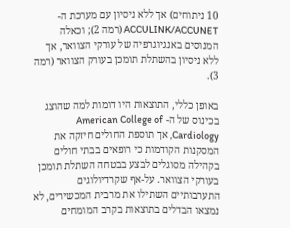10 ניתוחים) אך ללא ניסיון עם מערכת ה-ACCULINK/ACCUNET (רמה 2); וכאלה המנוסים באנגיוגרפיה של עורקי הצוואר, אך ללא ניסיון בהשתלת תומכן בעורק הצוואר (רמה 3).

באופן כללי, התוצאות היו דומות למה שהוצג בכינוס של ה- American College of Cardiology, אך תוספת החולים חיזקה את המסקנות הקודמות כי רופאים בבתי חולים בקהילה מסוגלים לבצע בבטחה השתלת תומכן בעורקי הצוואר. על-אף שקרדיולוגים התערבותיים השתילו את מרבית המכשירים, לא נמצאו הבדלים בתוצאות בקרב המומחים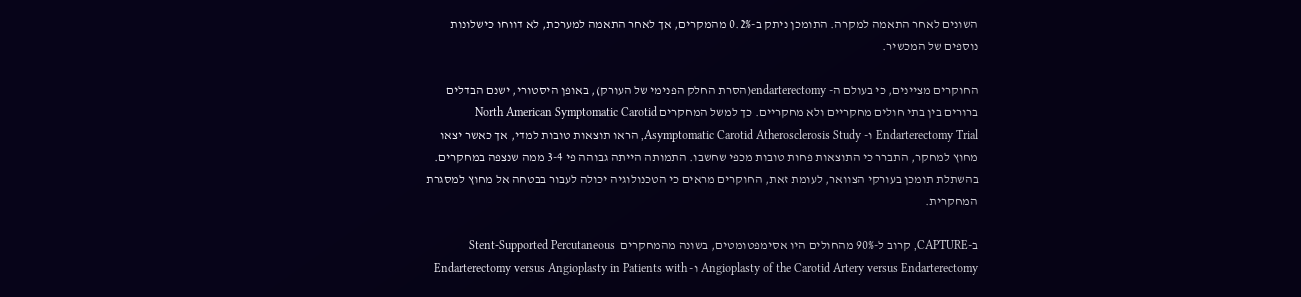השונים לאחר התאמה למקרה. התומכן ניתק ב-0.2% מהמקרים, אך לאחר התאמה למערכת, לא דווחו כישלונות נוספים של המכשיר.

החוקרים מציינים, כי בעולם ה- endarterectomy(הסרת החלק הפנימי של העורק), באופן היסטורי, ישנם הבדלים ברורים בין בתי חולים מחקריים ולא מחקריים. כך למשל המחקרים North American Symptomatic Carotid Endarterectomy Trial ו- Asymptomatic Carotid Atherosclerosis Study, הראו תוצאות טובות למדי, אך כאשר יצאו מחוץ למחקר, התברר כי התוצאות פחות טובות מכפי שחשבו. התמותה הייתה גבוהה פי 3-4 ממה שנצפה במחקרים. בהשתלת תומכן בעורקי הצוואר, לעומת זאת, החוקרים מראים כי הטכנולוגיה יכולה לעבור בבטחה אל מחוץ למסגרת המחקרית.

ב-CAPTURE, קרוב ל-90% מהחולים היו אסימפטומטים, בשונה מהמחקרים  Stent-Supported Percutaneous Angioplasty of the Carotid Artery versus Endarterectomy ו- Endarterectomy versus Angioplasty in Patients with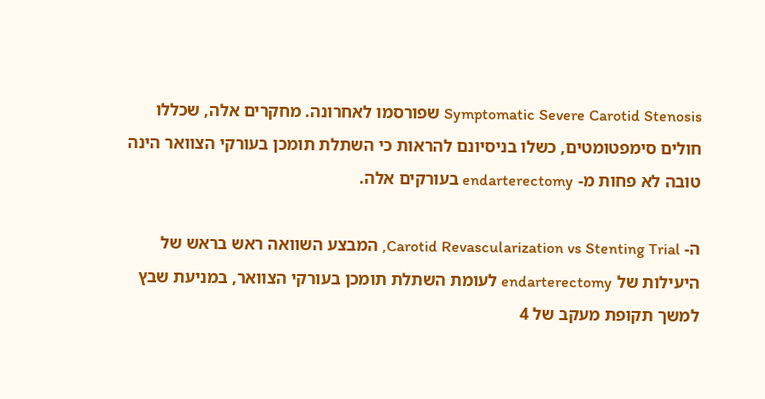Symptomatic Severe Carotid Stenosis שפורסמו לאחרונה. מחקרים אלה, שכללו חולים סימפטומטים, כשלו בניסיונם להראות כי השתלת תומכן בעורקי הצוואר הינה טובה לא פחות מ- endarterectomy בעורקים אלה.

ה- Carotid Revascularization vs Stenting Trial, המבצע השוואה ראש בראש של היעילות של endarterectomy לעומת השתלת תומכן בעורקי הצוואר, במניעת שבץ למשך תקופת מעקב של 4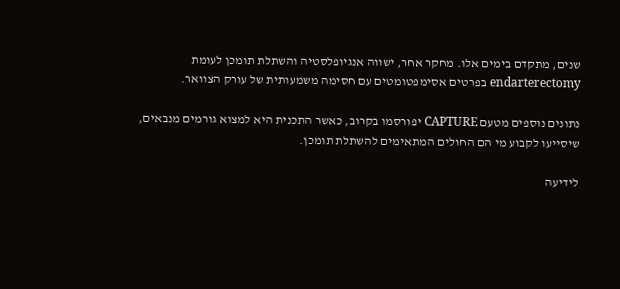שנים, מתקדם בימים אלו. מחקר אחר, ישווה אנגיופלסטיה והשתלת תומכן לעומת endarterectomy בפרטים אסימפטומטים עם חסימה משמעותית של עורק הצוואר.

נתונים נוספים מטעם CAPTURE יפורסמו בקרוב, כאשר התכנית היא למצוא גורמים מנבאים, שיסייעו לקבוע מי הם החולים המתאימים להשתלת תומכן.

לידיעה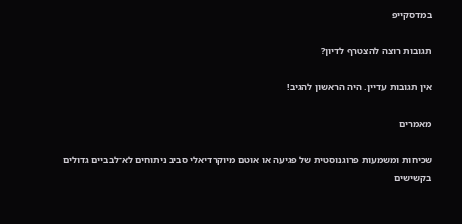במדסקייפ

תגובות רוצה להצטרף לדיון?

אין תגובות עדיין. היה הראשון להגיב!

מאמרים

שכיחות ומשמעות פרוגנוסטית של פגיעה או אוטם מיוקרדיאלי סביב ניתוחים לא־לבביים גדולים בקשישים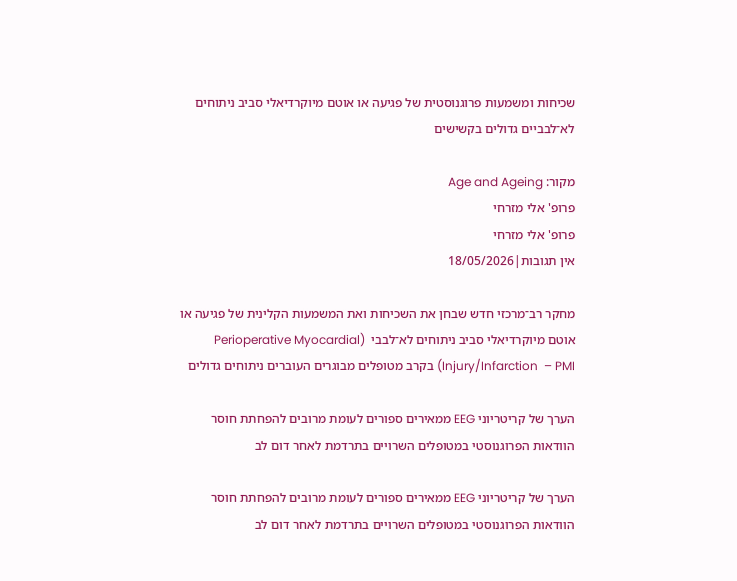שכיחות ומשמעות פרוגנוסטית של פגיעה או אוטם מיוקרדיאלי סביב ניתוחים לא־לבביים גדולים בקשישים

מקור: Age and Ageing
פרופ' אלי מזרחי
פרופ' אלי מזרחי
אין תגובות|18/05/2026

מחקר רב־מרכזי חדש שבחן את השכיחות ואת המשמעות הקלינית של פגיעה או אוטם מיוקרדיאלי סביב ניתוחים לא־לבבי  (Perioperative Myocardial Injury/Infarction  – PMI) בקרב מטופלים מבוגרים העוברים ניתוחים גדולים

הערך של קריטריוני EEG ממאירים ספורים לעומת מרובים להפחתת חוסר הוודאות הפרוגנוסטי במטופלים השרויים בתרדמת לאחר דום לב

הערך של קריטריוני EEG ממאירים ספורים לעומת מרובים להפחתת חוסר הוודאות הפרוגנוסטי במטופלים השרויים בתרדמת לאחר דום לב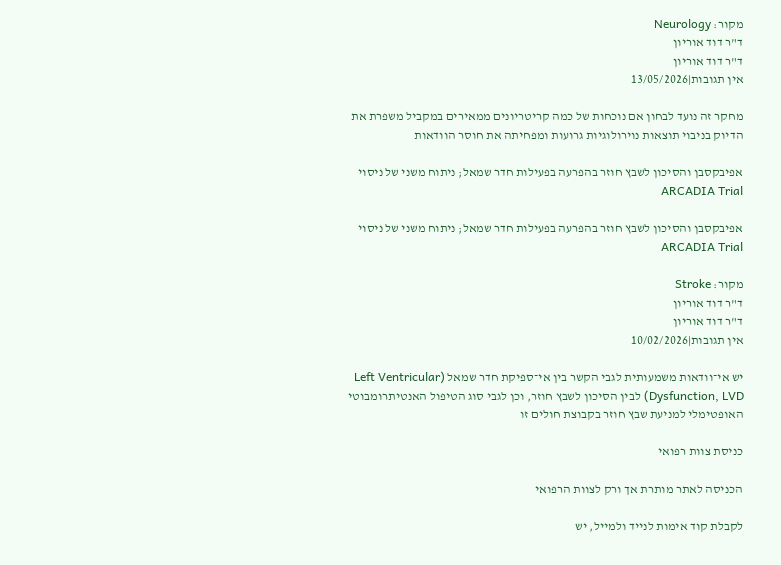מקור: Neurology
ד"ר דוד אוריון
ד"ר דוד אוריון
אין תגובות|13/05/2026

מחקר זה נועד לבחון אם נוכחות של כמה קריטריונים ממאירים במקביל משפרת את הדיוק בניבוי תוצאות נוירולוגיות גרועות ומפחיתה את חוסר הוודאות

אפיבקסבן והסיכון לשבץ חוזר בהפרעה בפעילות חדר שמאל; ניתוח משני של ניסוי ARCADIA Trial

אפיבקסבן והסיכון לשבץ חוזר בהפרעה בפעילות חדר שמאל; ניתוח משני של ניסוי ARCADIA Trial

מקור: Stroke
ד"ר דוד אוריון
ד"ר דוד אוריון
אין תגובות|10/02/2026

יש אי־וודאות משמעותית לגבי הקשר בין אי־ספיקת חדר שמאל (Left Ventricular Dysfunction, LVD) לבין הסיכון לשבץ חוזר, וכן לגבי סוג הטיפול האנטיתרומבוטי האופטימלי למניעת שבץ חוזר בקבוצת חולים זו

כניסת צוות רפואי

הכניסה לאתר מותרת אך ורק לצוות הרפואי

לקבלת קוד אימות לנייד ולמייל, יש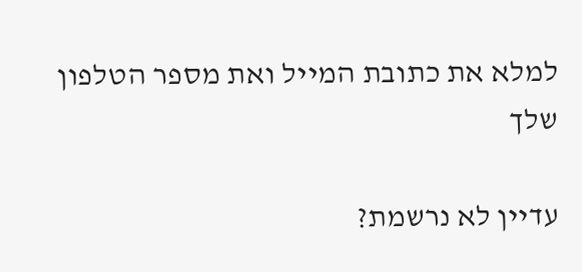למלא את כתובת המייל ואת מספר הטלפון שלך

עדיין לא נרשמת?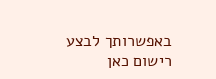באפשרותך לבצע רישום כאן